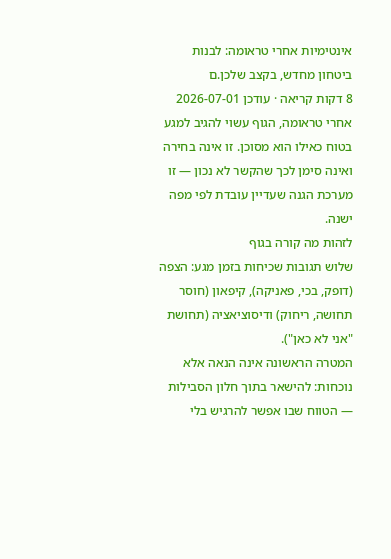אינטימיות אחרי טראומה: לבנות ביטחון מחדש, בקצב שלכן.ם
8 דקות קריאה · עודכן 2026-07-01
אחרי טראומה, הגוף עשוי להגיב למגע בטוח כאילו הוא מסוכן. זו אינה בחירה ואינה סימן לכך שהקשר לא נכון — זו מערכת הגנה שעדיין עובדת לפי מפה ישנה.
לזהות מה קורה בגוף
שלוש תגובות שכיחות בזמן מגע: הצפה (דופק, בכי, פאניקה), קיפאון (חוסר תחושה, ריחוק) ודיסוציאציה (תחושת "אני לא כאן").
המטרה הראשונה אינה הנאה אלא נוכחות: להישאר בתוך חלון הסבילות — הטווח שבו אפשר להרגיש בלי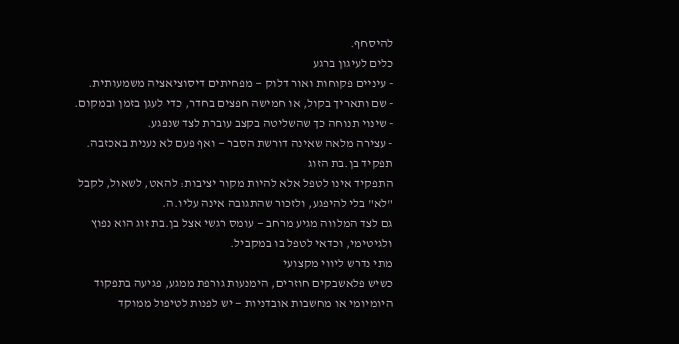להיסחף.
כלים לעיגון ברגע
- עיניים פקוחות ואור דלוק — מפחיתים דיסוציאציה משמעותית.
- שם ותאריך בקול, או חמישה חפצים בחדר, כדי לעגן בזמן ובמקום.
- שינוי תנוחה כך שהשליטה בקצב עוברת לצד שנפגע.
- עצירה מלאה שאינה דורשת הסבר — ואף פעם לא נענית באכזבה.
תפקיד בן.בת הזוג
התפקיד אינו לטפל אלא להיות מקור יציבות: להאט, לשאול, לקבל "לא" בלי להיפגע, ולזכור שהתגובה אינה עליו.ה.
גם לצד המלווה מגיע מרחב — עומס רגשי אצל בן.בת זוג הוא נפוץ ולגיטימי, וכדאי לטפל בו במקביל.
מתי נדרש ליווי מקצועי
כשיש פלאשבקים חוזרים, הימנעות גורפת ממגע, פגיעה בתפקוד היומיומי או מחשבות אובדניות — יש לפנות לטיפול ממוקד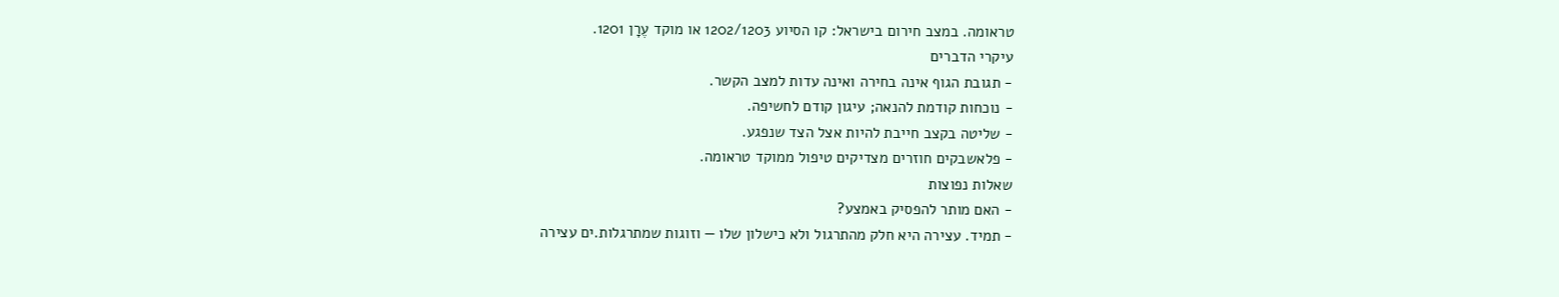טראומה. במצב חירום בישראל: קו הסיוע 1202/1203 או מוקד עֶרָן 1201.
עיקרי הדברים
- תגובת הגוף אינה בחירה ואינה עדות למצב הקשר.
- נוכחות קודמת להנאה; עיגון קודם לחשיפה.
- שליטה בקצב חייבת להיות אצל הצד שנפגע.
- פלאשבקים חוזרים מצדיקים טיפול ממוקד טראומה.
שאלות נפוצות
- האם מותר להפסיק באמצע?
- תמיד. עצירה היא חלק מהתרגול ולא כישלון שלו — וזוגות שמתרגלות.ים עצירה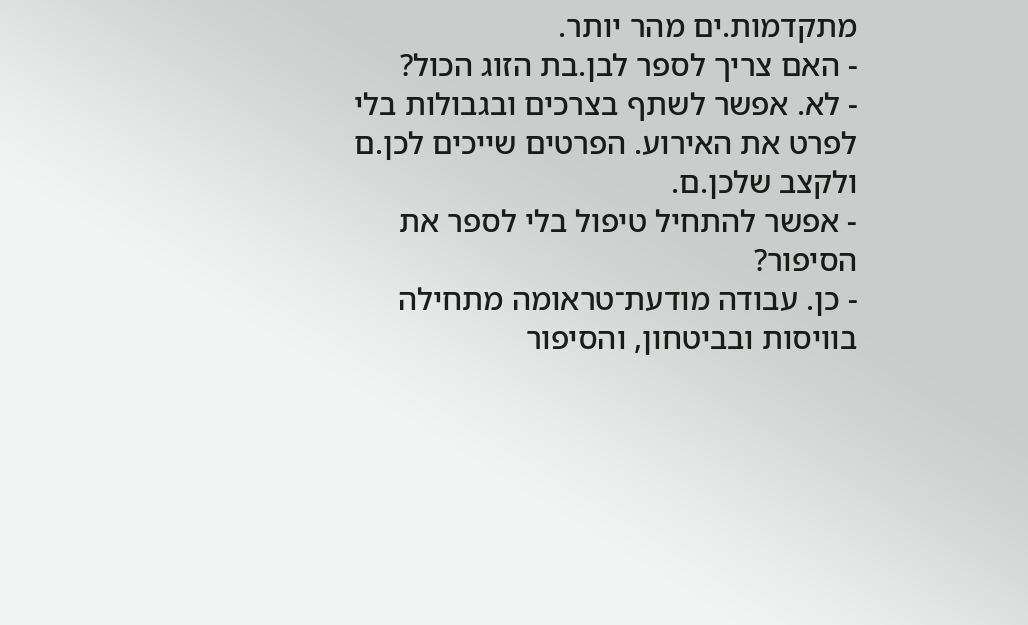מתקדמות.ים מהר יותר.
- האם צריך לספר לבן.בת הזוג הכול?
- לא. אפשר לשתף בצרכים ובגבולות בלי לפרט את האירוע. הפרטים שייכים לכן.ם ולקצב שלכן.ם.
- אפשר להתחיל טיפול בלי לספר את הסיפור?
- כן. עבודה מודעת־טראומה מתחילה בוויסות ובביטחון, והסיפור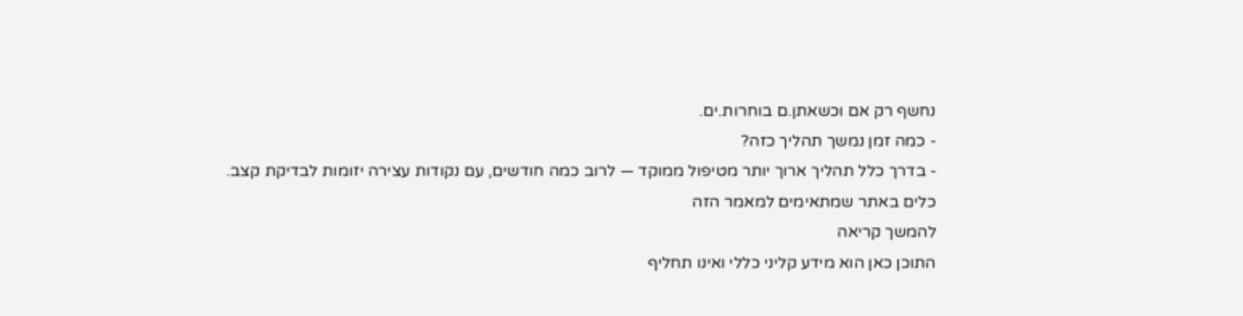נחשף רק אם וכשאתן.ם בוחרות.ים.
- כמה זמן נמשך תהליך כזה?
- בדרך כלל תהליך ארוך יותר מטיפול ממוקד — לרוב כמה חודשים, עם נקודות עצירה יזומות לבדיקת קצב.
כלים באתר שמתאימים למאמר הזה
להמשך קריאה
התוכן כאן הוא מידע קליני כללי ואינו תחליף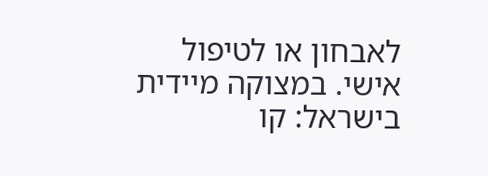לאבחון או לטיפול אישי. במצוקה מיידית בישראל: קו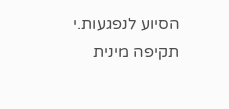הסיוע לנפגעות.י תקיפה מינית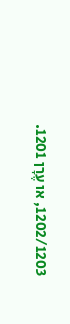1202/1203, או עֶרָן 1201.